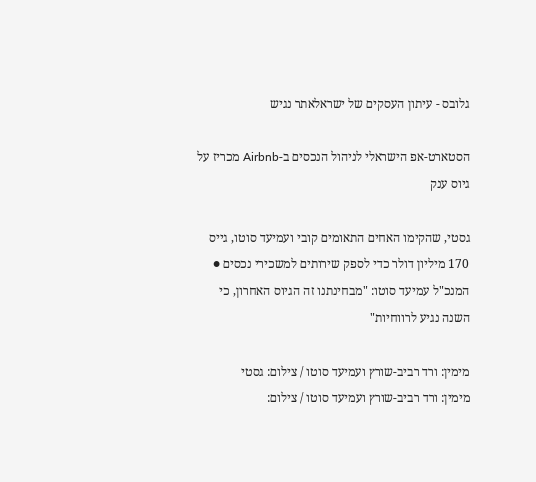גלובס - עיתון העסקים של ישראלאתר נגיש

הסטארט-אפ הישראלי לניהול הנכסים ב-Airbnb מכריז על גיוס ענק

גסטי, שהקימו האחים התאומים קובי ועמיעד סוטו, גייס 170 מיליון דולר כדי לספק שירותים למשכירי נכסים ● המנכ"ל עמיעד סוטו: "מבחינתנו זה הגיוס האחרון, כי השנה נגיע לרווחיות"

מימין: ורד רביב-שורץ ועמיעד סוטו / צילום: גסטי
מימין: ורד רביב-שורץ ועמיעד סוטו / צילום: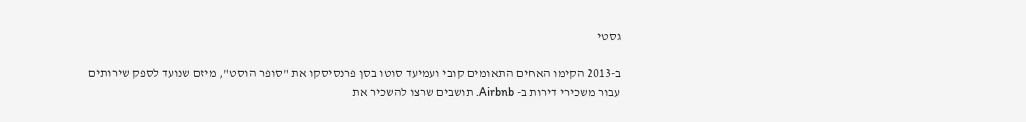גסטי

ב-2013 הקימו האחים התאומים קובי ועמיעד סוטו בסן פרנסיסקו את "סופר הוסט", מיזם שנועד לספק שירותים עבור משכירי דירות ב- Airbnb. תושבים שרצו להשכיר את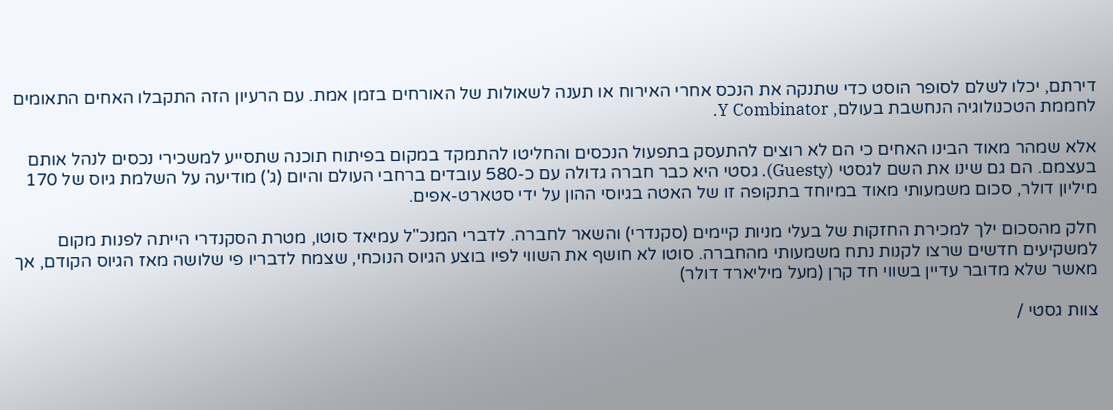דירתם, יכלו לשלם לסופר הוסט כדי שתנקה את הנכס אחרי האירוח או תענה לשאולות של האורחים בזמן אמת. עם הרעיון הזה התקבלו האחים התאומים לחממת הטכנולוגיה הנחשבת בעולם, Y Combinator.

אלא שמהר מאוד הבינו האחים כי הם לא רוצים להתעסק בתפעול הנכסים והחליטו להתמקד במקום בפיתוח תוכנה שתסייע למשכירי נכסים לנהל אותם בעצמם. הם גם שינו את השם לגסטי (Guesty). גסטי היא כבר חברה גדולה עם כ-580 עובדים ברחבי העולם והיום (ג') מודיעה על השלמת גיוס של 170 מיליון דולר, סכום משמעותי מאוד במיוחד בתקופה זו של האטה בגיוסי ההון על ידי סטארט-אפים.

חלק מהסכום ילך למכירת החזקות של בעלי מניות קיימים (סקנדרי) והשאר לחברה. לדברי המנכ"ל עמיאד סוטו, מטרת הסקנדרי הייתה לפנות מקום למשקיעים חדשים שרצו לקנות נתח משמעותי מהחברה. סוטו לא חושף את השווי לפיו בוצע הגיוס הנוכחי, שצמח לדבריו פי שלושה מאז הגיוס הקודם, אך מאשר שלא מדובר עדיין בשווי חד קרן (מעל מיליארד דולר)

צוות גסטי /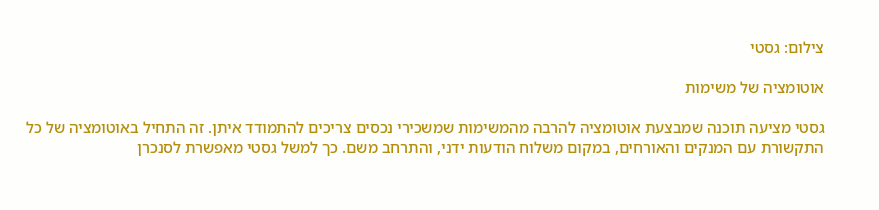צילום: גסטי

אוטומציה של משימות

גסטי מציעה תוכנה שמבצעת אוטומציה להרבה מהמשימות שמשכירי נכסים צריכים להתמודד איתן. זה התחיל באוטומציה של כל התקשורת עם המנקים והאורחים, במקום משלוח הודעות ידני, והתרחב משם. כך למשל גסטי מאפשרת לסנכרן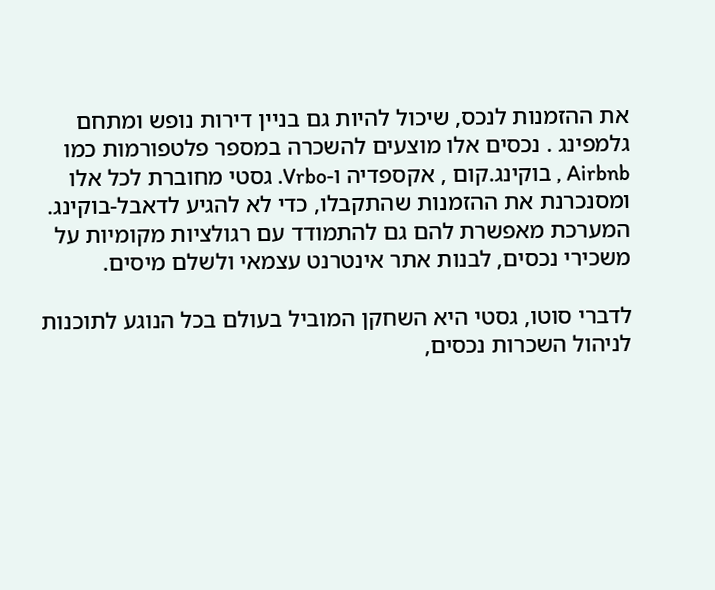את ההזמנות לנכס, שיכול להיות גם בניין דירות נופש ומתחם גלמפינג . נכסים אלו מוצעים להשכרה במספר פלטפורמות כמו Airbnb , בוקינג.קום , אקספדיה ו-Vrbo. גסטי מחוברת לכל אלו ומסנכרנת את ההזמנות שהתקבלו, כדי לא להגיע לדאבל-בוקינג. המערכת מאפשרת להם גם להתמודד עם רגולציות מקומיות על משכירי נכסים, לבנות אתר אינטרנט עצמאי ולשלם מיסים.

לדברי סוטו, גסטי היא השחקן המוביל בעולם בכל הנוגע לתוכנות לניהול השכרות נכסים,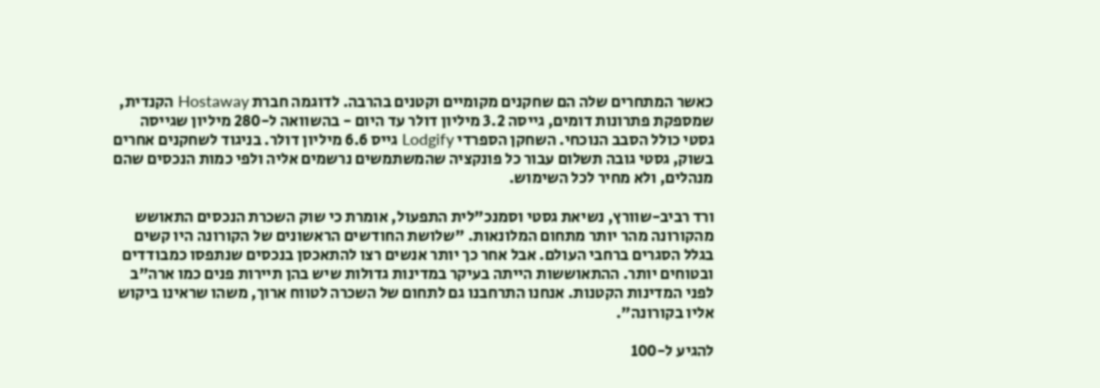כאשר המתחרים שלה הם שחקנים מקומיים וקטנים בהרבה. לדוגמה חברת Hostaway הקנדית, שמספקת פתרונות דומים, גייסה 3.2 מיליון דולר עד היום - בהשוואה ל-280 מיליון שגייסה גסטי כולל הסבב הנוכחי. השחקן הספרדי Lodgify גייס 6.6 מיליון דולר. בניגוד לשחקנים אחרים בשוק, גסטי גובה תשלום עבור כל פונקציה שהמשתמשים נרשמים אליה ולפי כמות הנכסים שהם מנהלים, ולא מחיר לכל השימוש.

ורד רביב-שוורץ, נשיאת גסטי וסמנכ"לית התפעול, אומרת כי שוק השכרת הנכסים התאושש מהקורונה מהר יותר מתחום המלונאות. "שלושת החודשים הראשונים של הקורונה היו קשים בגלל הסגרים ברחבי העולם. אבל אחר כך יותר אנשים רצו להתאכסן בנכסים שנתפסו כמבודדים ובטוחים יותר. ההתאוששות הייתה בעיקר במדינות גדולות שיש בהן תיירות פנים כמו ארה"ב לפני המדינות הקטנות. אנחנו התרחבנו גם לתחום של השכרה לטווח ארוך, משהו שראינו ביקוש אליו בקורונה".

להגיע ל-100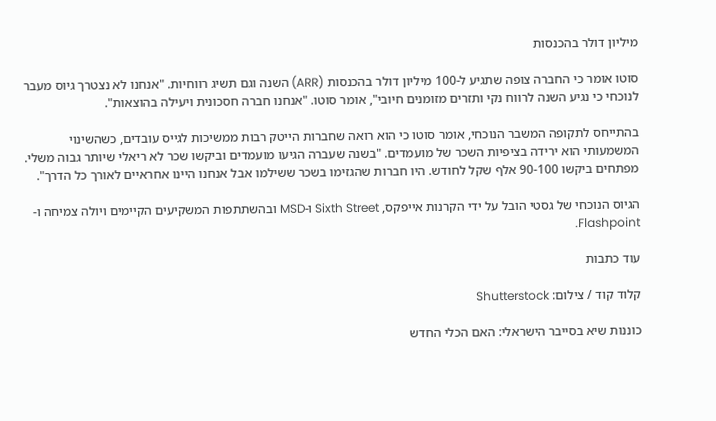מיליון דולר בהכנסות

סוטו אומר כי החברה צופה שתגיע ל-100 מיליון דולר בהכנסות (ARR) השנה וגם תשיג רווחיות. "אנחנו לא נצטרך גיוס מעבר לנוכחי כי נגיע השנה לרווח נקי ותזרים מזומנים חיובי", אומר סוטו. "אנחנו חברה חסכונית ויעילה בהוצאות".

בהתייחס לתקופה המשבר הנוכחי, אומר סוטו כי הוא רואה שחברות הייטק רבות ממשיכות לגייס עובדים, כשהשינוי המשמעותי הוא ירידה בציפיות השכר של מועמדים. "בשנה שעברה הגיעו מועמדים וביקשו שכר לא ריאלי שיותר גבוה משלי. מפתחים ביקשו 90-100 אלף שקל לחודש. היו חברות שהגזימו בשכר ששילמו אבל אנחנו היינו אחראיים לאורך כל הדרך".

הגיוס הנוכחי של גסטי הובל על ידי הקרנות אייפקס, Sixth Street ו-MSD ובהשתתפות המשקיעים הקיימים ויולה צמיחה ו- Flashpoint.

עוד כתבות

קלוד קוד / צילום: Shutterstock

כוננות שיא בסייבר הישראלי: האם הכלי החדש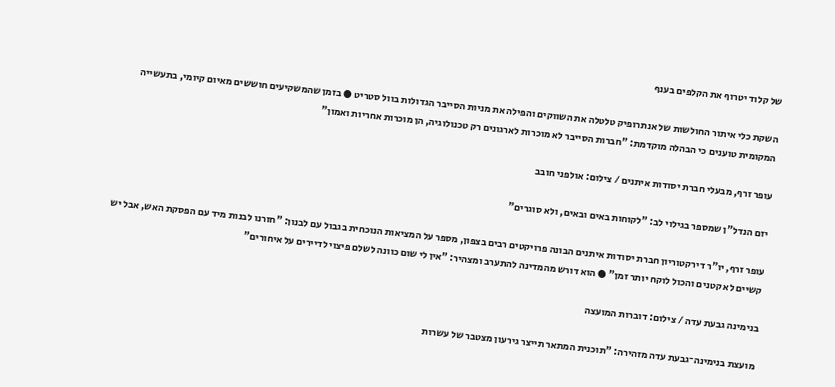של קלוד יטרוף את הקלפים בענף

השקת כלי איתור החולשות של אנתרופיק טלטלה את השווקים והפילה את מניות הסייבר הגדולות בוול סטריט ● בזמן שהמשקיעים חוששים מאיום קיומי, בתעשייה המקומית טוענים כי הבהלה מוקדמת: "חברות הסייבר לא מוכרות לארגונים רק טכנולוגיה, הן מוכרות אחריות ואמון"

עופר זרף, מבעלי חברת יסודות איתנים / צילום: אולפני חובב

יזם הנדל"ן שמספר בגילוי לב: "לקוחות באים ובאים, ולא סוגרים"

עופר זרף, יו"ר דירקטוריון חברת יסודות איתנים הבונה פרויקטים רבים בצפון, מספר על המציאות הנוכחית בגבול עם לבנון: "חזרנו לבנות מיד עם הפסקת האש, אבל יש קשיים לא קטנים והכול לוקח יותר זמן" ● הוא דורש מהמדינה להתערב ומצהיר: "אין לי שום כוונה לשלם פיצוי לדיירים על איחורים"

בנימינה גבעת עדה / צילום: דוברות המועצה

מועצת בנימינה־גבעת עדה מזהירה: "תוכנית המתאר תייצר גירעון מצטבר של עשרות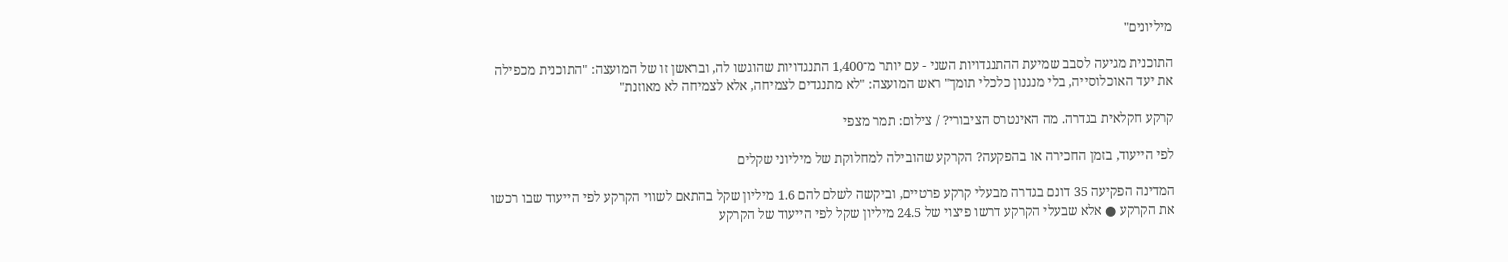מיליונים"

התוכנית מגיעה לסבב שמיעת ההתנגדויות השני - עם יותר מ־1,400 התנגדויות שהוגשו לה, ובראשן זו של המועצה: "התוכנית מכפילה את יעד האוכלוסייה, בלי מנגנון כלכלי תומך" ראש המועצה: "לא מתנגדים לצמיחה, אלא לצמיחה לא מאוזנת"

קרקע חקלאית בגדרה. מה האינטרס הציבורי? / צילום: תמר מצפי

לפי הייעוד, בזמן החכירה או בהפקעה? הקרקע שהובילה למחלוקת של מיליוני שקלים

המדינה הפקיעה 35 דונם בגדרה מבעלי קרקע פרטיים, וביקשה לשלם להם 1.6 מיליון שקל בהתאם לשווי הקרקע לפי הייעוד שבו רכשו את הקרקע ● אלא שבעלי הקרקע דרשו פיצוי של 24.5 מיליון שקל לפי הייעוד של הקרקע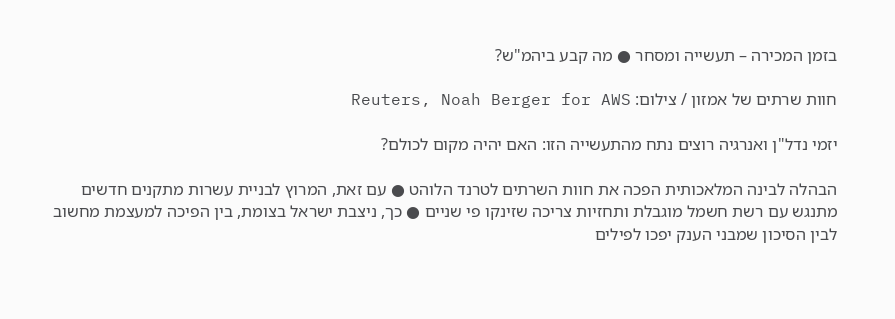בזמן המכירה – תעשייה ומסחר ● מה קבע ביהמ"ש?

חוות שרתים של אמזון / צילום: Reuters, Noah Berger for AWS

יזמי נדל"ן ואנרגיה רוצים נתח מהתעשייה הזו: האם יהיה מקום לכולם?

הבהלה לבינה המלאכותית הפכה את חוות השרתים לטרנד הלוהט ● עם זאת, המרוץ לבניית עשרות מתקנים חדשים מתנגש עם רשת חשמל מוגבלת ותחזיות צריכה שזינקו פי שניים ● כך, ניצבת ישראל בצומת, בין הפיכה למעצמת מחשוב לבין הסיכון שמבני הענק יפכו לפילים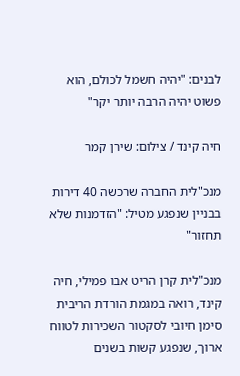לבנים: "יהיה חשמל לכולם, הוא פשוט יהיה הרבה יותר יקר"

חיה קינד / צילום: שירן קמר

מנכ"לית החברה שרכשה 40 דירות בבניין שנפגע מטיל: "הזדמנות שלא תחזור"

מנכ"לית קרן הריט אבו פמילי, חיה קינד, רואה במגמת הורדת הריבית סימן חיובי לסקטור השכירות לטווח ארוך, שנפגע קשות בשנים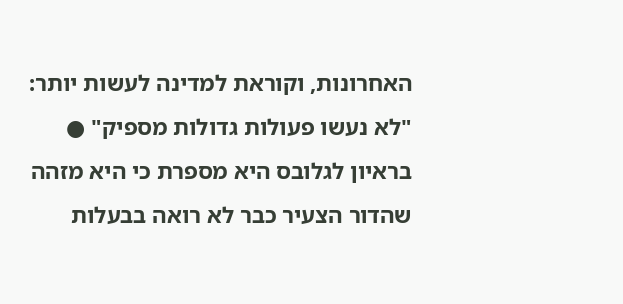האחרונות, וקוראת למדינה לעשות יותר: "לא נעשו פעולות גדולות מספיק" ● בראיון לגלובס היא מספרת כי היא מזהה שהדור הצעיר כבר לא רואה בבעלות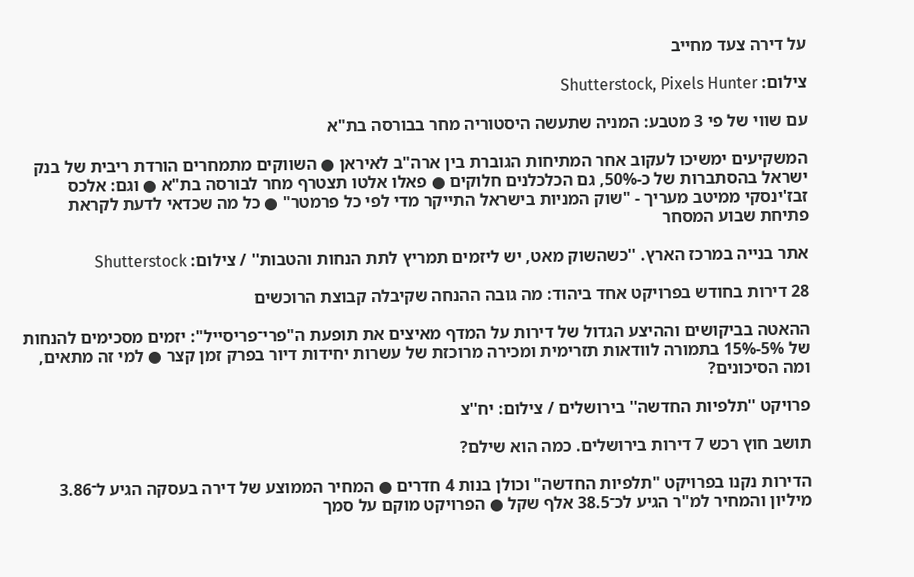על דירה צעד מחייב

צילום: Shutterstock, Pixels Hunter

עם שווי של פי 3 מטבע: המניה שתעשה היסטוריה מחר בבורסה בת"א

המשקיעים ימשיכו לעקוב אחר המתיחות הגוברת בין ארה"ב לאיראן ● השווקים מתמחרים הורדת ריבית של בנק ישראל בהסתברות של כ-50%, גם הכלכלנים חלוקים ● פאלו אלטו תצטרף מחר לבורסה בת"א ● וגם: אלכס זבז'ינסקי ממיטב מעריך - "שוק המניות בישראל התייקר מדי לפי כל פרמטר" ● כל מה שכדאי לדעת לקראת פתיחת שבוע המסחר

אתר בנייה במרכז הארץ. ''כשהשוק מאט, יש ליזמים תמריץ לתת הנחות והטבות'' / צילום: Shutterstock

28 דירות בחודש בפרויקט אחד ביהוד: מה גובה ההנחה שקיבלה קבוצת הרוכשים

ההאטה בביקושים וההיצע הגדול של דירות על המדף מאיצים את תופעת ה"פרי־פריסייל": יזמים מסכימים להנחות של 5%-15% בתמורה לוודאות תזרימית ומכירה מרוכזת של עשרות יחידות דיור בפרק זמן קצר ● למי זה מתאים, ומה הסיכונים?

פרויקט ''תלפיות החדשה'' בירושלים / צילום: יח''צ

תושב חוץ רכש 7 דירות בירושלים. כמה הוא שילם?

הדירות נקנו בפרויקט "תלפיות החדשה" וכולן בנות 4 חדרים ● המחיר הממוצע של דירה בעסקה הגיע ל־3.86 מיליון והמחיר למ"ר הגיע לכ־38.5 אלף שקל ● הפרויקט מוקם על סמך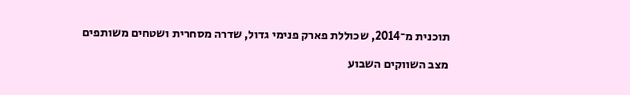תוכנית מ־2014, שכוללת פארק פנימי גדול, שדרה מסחרית ושטחים משותפים

מצב השווקים השבוע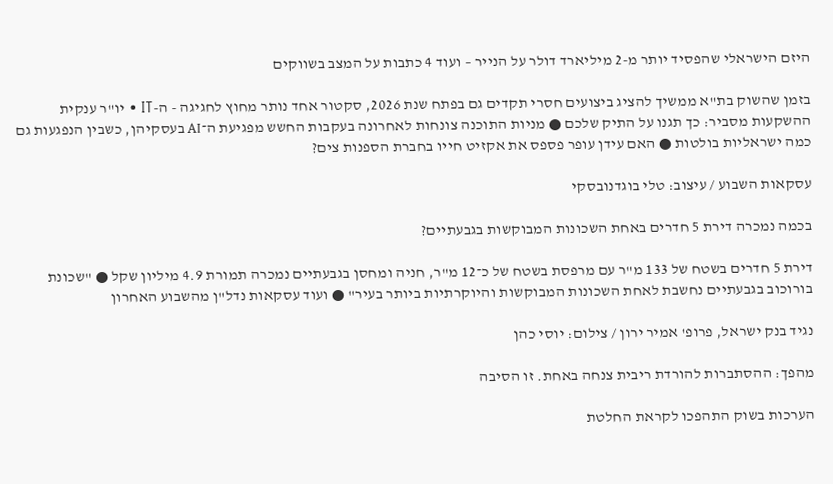היזם הישראלי שהפסיד יותר מ-2 מיליארד דולר על הנייר – ועוד 4 כתבות על המצב בשווקים

בזמן שהשוק בת"א ממשיך להציג ביצועים חסרי תקדים גם בפתח שנת 2026, סקטור אחד נותר מחוץ לחגיגה - ה-IT • יו"ר ענקית ההשקעות מסביר: כך תגנו על התיק שלכם ● מניות התוכנה צונחות לאחרונה בעקבות החשש מפגיעת ה־AI בעסקיהן, כשבין הנפגעות גם כמה ישראליות בולטות ● האם עידן עופר פספס את אקזיט חייו בחברת הספנות צים?

עסקאות השבוע / עיצוב: טלי בוגדנובסקי

בכמה נמכרה דירת 5 חדרים באחת השכונות המבוקשות בגבעתיים?

דירת 5 חדרים בשטח של 133 מ"ר עם מרפסת בשטח של כ־12 מ"ר, חניה ומחסן בגבעתיים נמכרה תמורת 4.9 מיליון שקל ● "שכונת בורוכוב בגבעתיים נחשבת לאחת השכונות המבוקשות והיוקרתיות ביותר בעיר" ● ועוד עסקאות נדל"ן מהשבוע האחרון

נגיד בנק ישראל, פרופ' אמיר ירון / צילום: יוסי כהן

מהפך: ההסתברות להורדת ריבית צנחה באחת. זו הסיבה

הערכות בשוק התהפכו לקראת החלטת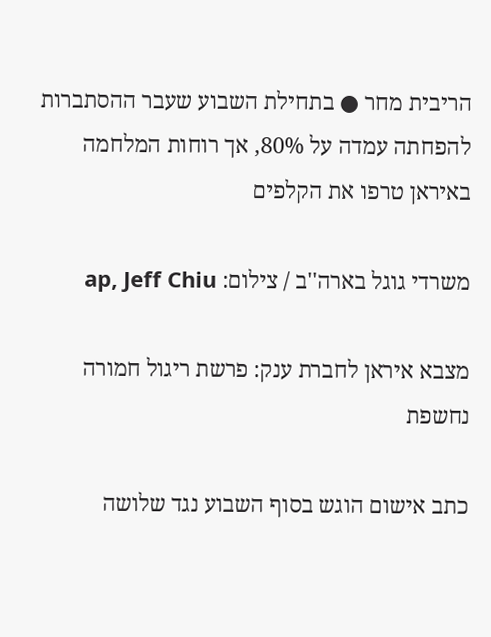הריבית מחר ● בתחילת השבוע שעבר ההסתברות להפחתה עמדה על 80%, אך רוחות המלחמה באיראן טרפו את הקלפים

משרדי גוגל בארה''ב / צילום: ap, Jeff Chiu

מצבא איראן לחברת ענק: פרשת ריגול חמורה נחשפת

כתב אישום הוגש בסוף השבוע נגד שלושה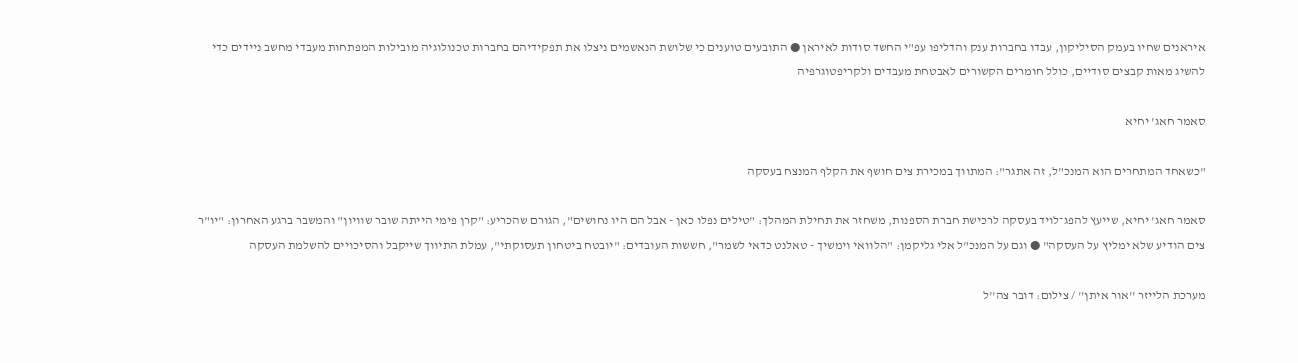איראנים שחיו בעמק הסיליקון, עבדו בחברות ענק והדליפו עפ"י החשד סודות לאיראן ● התובעים טוענים כי שלושת הנאשמים ניצלו את תפקידיהם בחברות טכנולוגיה מובילות המפתחות מעבדי מחשב ניידים כדי להשיג מאות קבצים סודיים, כולל חומרים הקשורים לאבטחת מעבדים ולקריפטוגרפיה

סאמר חאג' יחיא

"כשאחד המתחרים הוא המנכ"ל, זה אתגר": המתווך במכירת צים חושף את הקלף המנצח בעסקה

סאמר חאג' יחיא, שייעץ להפג־לויד בעסקה לרכישת חברת הספנות, משחזר את תחילת המהלך: "טילים נפלו כאן - אבל הם היו נחושים", הגורם שהכריע: "קרן פימי הייתה שובר שוויון" והמשבר ברגע האחרון: "יו"ר צים הודיע שלא ימליץ על העסקה" ● וגם על המנכ"ל אלי גליקמן: "הלוואי וימשיך - טאלנט כדאי לשמר", חששות העובדים: "יובטח ביטחון תעסוקתי", עמלת התיווך שייקבל והסיכויים להשלמת העסקה

מערכת הלייזר ''אור איתן'' / צילום: דובר צה''ל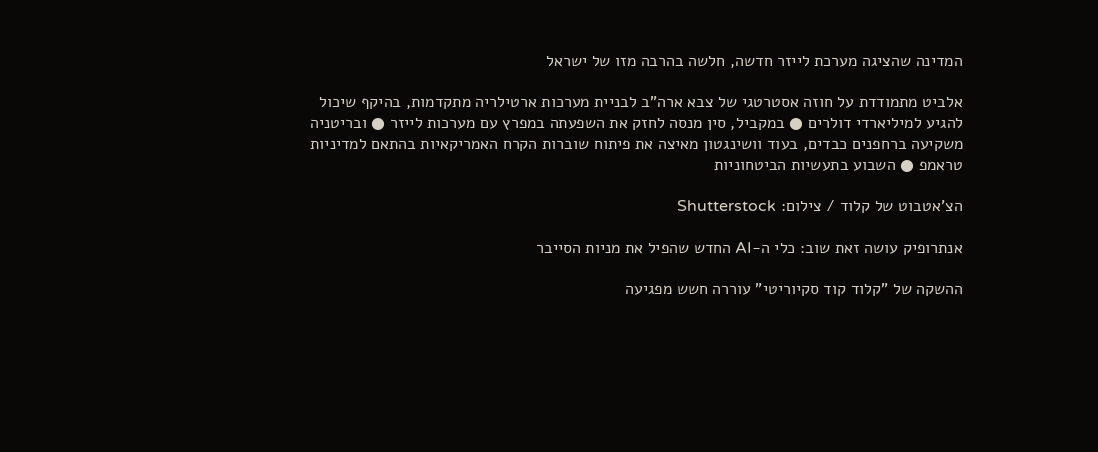המדינה שהציגה מערכת לייזר חדשה, חלשה בהרבה מזו של ישראל

אלביט מתמודדת על חוזה אסטרטגי של צבא ארה"ב לבניית מערכות ארטילריה מתקדמות, בהיקף שיכול להגיע למיליארדי דולרים ● במקביל, סין מנסה לחזק את השפעתה במפרץ עם מערכות לייזר ● ובריטניה משקיעה ברחפנים כבדים, בעוד וושינגטון מאיצה את פיתוח שוברות הקרח האמריקאיות בהתאם למדיניות טראמפ ● השבוע בתעשיות הביטחוניות

הצ'אטבוט של קלוד / צילום: Shutterstock

אנתרופיק עושה זאת שוב: כלי ה-AI החדש שהפיל את מניות הסייבר

ההשקה של "קלוד קוד סקיוריטי" עוררה חשש מפגיעה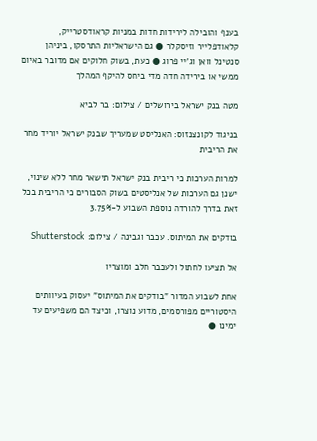בענף והובילה לירידות חדות במניות קראודסטרייק, קלאודפלייר וזיסקלר ● גם הישראליות התרסקו, ביניהן סנטינל וואן וג'יי פרוג ● כעת, בשוק חלוקים אם מדובר באיום ממשי או בירידה חדה מדי ביחס להיקף המהלך

מטה בנק ישראל בירושלים / צילום: בר לביא

בניגוד לקונצנזוס: האנליסט שמעריך שבנק ישראל יוריד מחר את הריבית

למרות הערכות כי ריבית בנק ישראל תישאר מחר ללא שינוי, ישנן גם הערכות של אנליסטים בשוק הסבורים כי הריבית בכל זאת בדרך להורדה נוספת השבוע ל-3.75%

בודקים את המיתוס. עכבר וגבינה / צילום: Shutterstock

אל תציעו לחתול ולעכבר חלב ומוצריו

אחת לשבוע המדור "בודקים את המיתוס" יעסוק בעיוותים היסטוריים מפורסמים, מדוע נוצרו, וכיצד הם משפיעים עד ימינו ●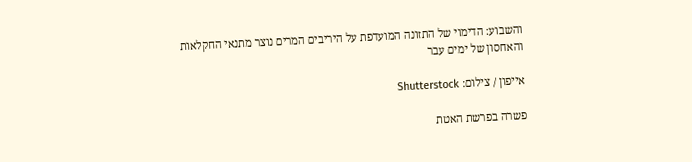והשבוע: הדימוי של התזונה המועדפת על היריבים המרים נוצר מתנאי החקלאות והאחסון של ימים עבר

אייפון / צילום: Shutterstock

פשרה בפרשת האטת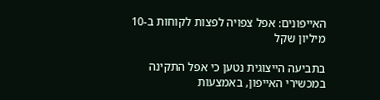האייפונים: אפל צפויה לפצות לקוחות ב-10 מיליון שקל

בתביעה הייצוגית נטען כי אפל התקינה במכשירי האייפון, באמצעות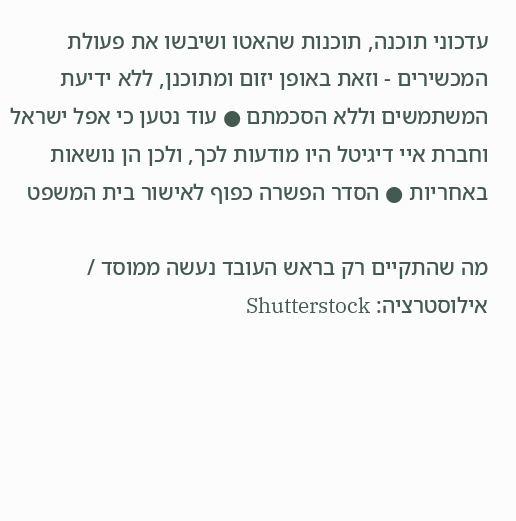עדכוני תוכנה, תוכנות שהאטו ושיבשו את פעולת המכשירים - וזאת באופן יזום ומתוכנן, ללא ידיעת המשתמשים וללא הסכמתם ● עוד נטען כי אפל ישראל וחברת איי דיגיטל היו מודעות לכך, ולכן הן נושאות באחריות ● הסדר הפשרה כפוף לאישור בית המשפט

מה שהתקיים רק בראש העובד נעשה ממוסד / אילוסטרציה: Shutterstock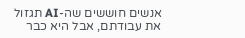אנשים חוששים שה-AI תגזול את עבודתם, אבל היא כבר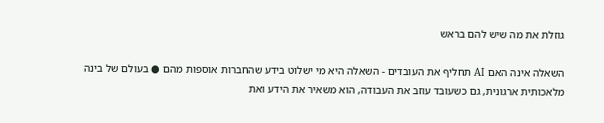גוזלת את מה שיש להם בראש

השאלה אינה האם AI תחליף את העובדים - השאלה היא מי ישלוט בידע שהחברות אוספות מהם ● בעולם של בינה מלאכותית ארגונית, גם כשעובד עוזב את העבודה, הוא משאיר את הידע ואת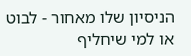הניסיון שלו מאחור - לבוט או למי שיחליף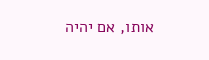אותו, אם יהיה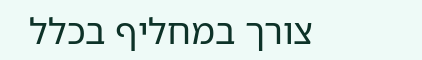צורך במחליף בכלל